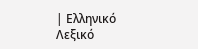| Ελληνικό Λεξικό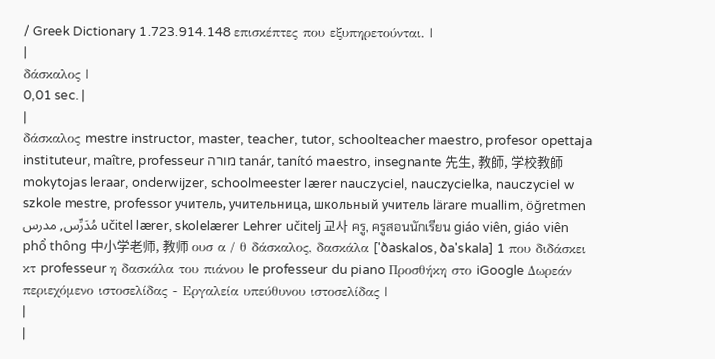/ Greek Dictionary 1.723.914.148 επισκέπτες που εξυπηρετούνται. |
|
δάσκαλος |
0,01 sec. |
|
δάσκαλος mestre instructor, master, teacher, tutor, schoolteacher maestro, profesor opettaja instituteur, maître, professeur מורה tanár, tanító maestro, insegnante 先生, 教師, 学校教師 mokytojas leraar, onderwijzer, schoolmeester lærer nauczyciel, nauczycielka, nauczyciel w szkole mestre, professor учитель, учительница, школьный учитель lärare muallim, öğretmen مُدَرِّس, مدرس učitel lærer, skolelærer Lehrer učitelj 교사 ครู, ครูสอนนักเรียน giáo viên, giáo viên phổ thông 中小学老师, 教师 ουσ α / θ δάσκαλος, δασκάλα ['ðaskalos, ða'skala] 1 που διδάσκει κτ professeur η δασκάλα του πιάνου le professeur du piano Προσθήκη στο iGoogle Δωρεάν περιεχόμενο ιστοσελίδας - Εργαλεία υπεύθυνου ιστοσελίδας |
|
|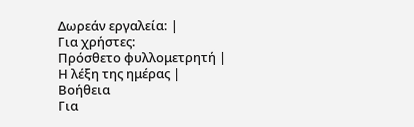Δωρεάν εργαλεία: |
Για χρήστες:
Πρόσθετο φυλλομετρητή |
Η λέξη της ημέρας |
Βοήθεια
Για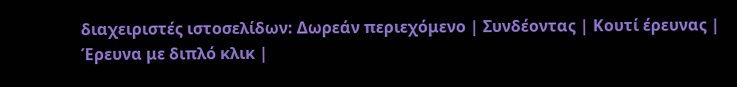διαχειριστές ιστοσελίδων: Δωρεάν περιεχόμενο | Συνδέοντας | Κουτί έρευνας | Έρευνα με διπλό κλικ |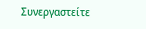Συνεργαστείτε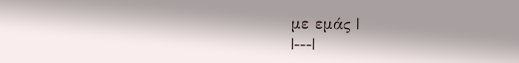με εμάς |
|---|